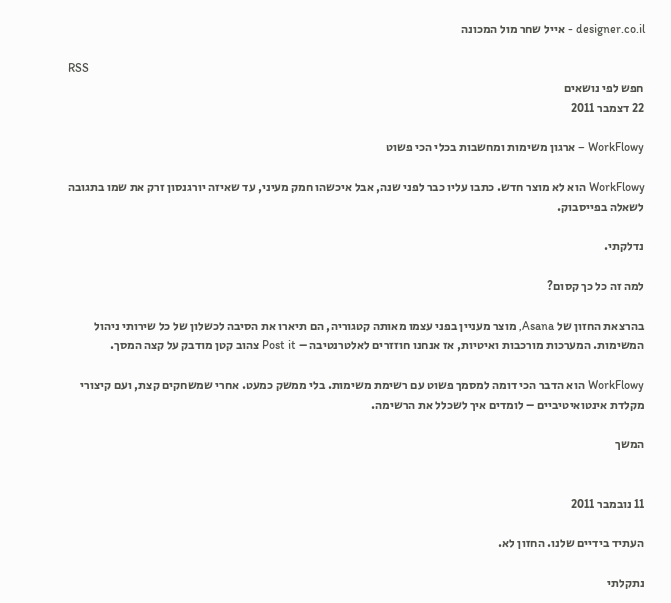designer.co.il - אייל שחר מול המכונה

RSS
חפש לפי נושאים
22 דצמבר 2011

WorkFlowy – ארגון משימות ומחשבות בכלי הכי פשוט

WorkFlowy הוא לא מוצר חדש. כתבו עליו כבר לפני שנה, אבל איכשהו חמק מעיני, עד שאיזה יורגנסון זרק את שמו בתגובה לשאלה בפייסבוק.

נדלקתי.

למה זה כל כך קסום?

בהרצאת החזון של Asana, מוצר מעניין בפני עצמו מאותה קטגוריה, הם תיארו את הסיבה לכשלון של כל שירותי ניהול המשימות. המערכות מורכבות ואיטיות, אז אנחנו חוזזרים לאלטרנטיבה – Post it צהוב קטן מודבק על קצה המסך.

WorkFlowy הוא הדבר הכי דומה למסמך פשוט עם רשימת משימות. בלי ממשק כמעט. אחרי שמשחקים קצת, ועם קיצורי מקלדת אינטואיטיביים – לומדים איך לשכלל את הרשימה.

המשך


11 נובמבר 2011

העתיד בידיים שלנו. החזון לא.

נתקלתי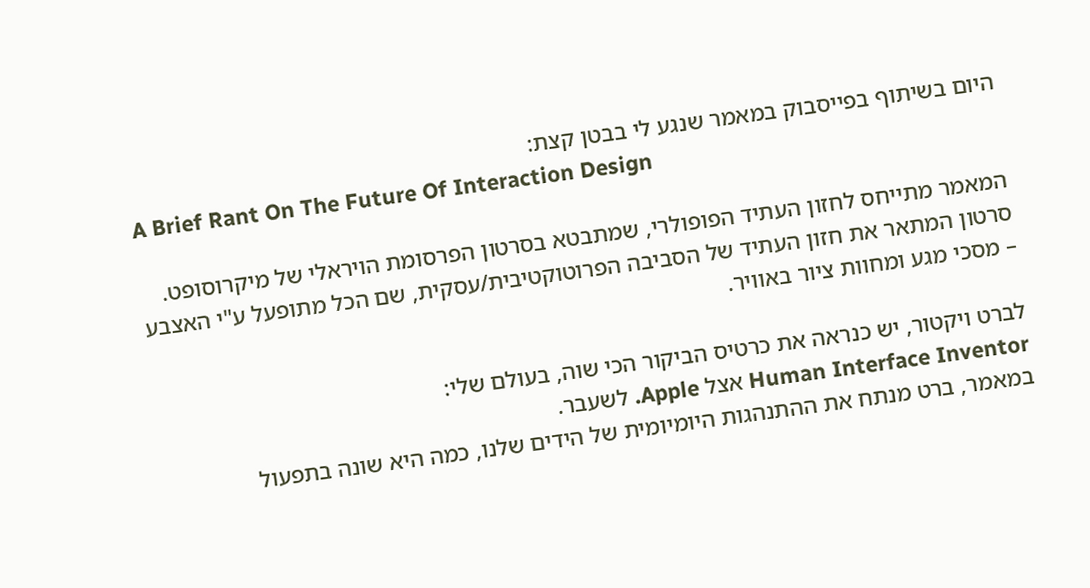היום בשיתוף בפייסבוק במאמר שנגע לי בבטן קצת:
A Brief Rant On The Future Of Interaction Design

המאמר מתייחס לחזון העתיד הפופולרי, שמתבטא בסרטון הפרסומת הויראלי של מיקרוסופט. סרטון המתאר את חזון העתיד של הסביבה הפרוטוקטיבית/עסקית, שם הכל מתופעל ע"י האצבע – מסכי מגע ומחוות ציור באוויר.

לברט ויקטור, יש כנראה את כרטיס הביקור הכי שוה, בעולם שלי:
Human Interface Inventor אצל Apple. לשעבר.
במאמר, ברט מנתח את ההתנהגות היומיומית של הידים שלנו, כמה היא שונה בתפעול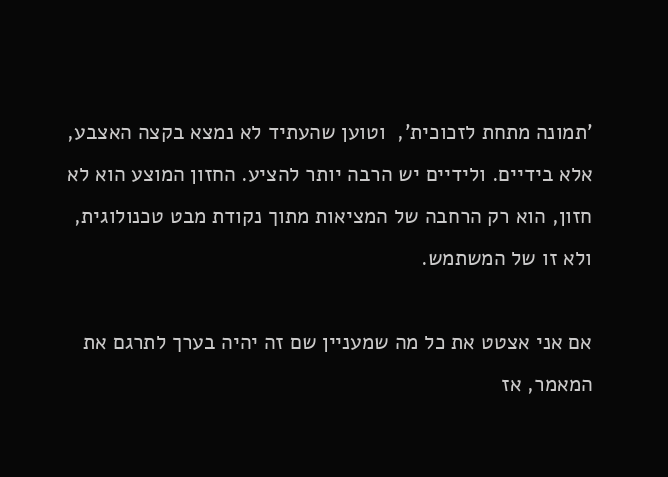'תמונה מתחת לזכוכית',  וטוען שהעתיד לא נמצא בקצה האצבע, אלא בידיים. ולידיים יש הרבה יותר להציע. החזון המוצע הוא לא חזון, הוא רק הרחבה של המציאות מתוך נקודת מבט טכנולוגית, ולא זו של המשתמש.

אם אני אצטט את כל מה שמעניין שם זה יהיה בערך לתרגם את המאמר, אז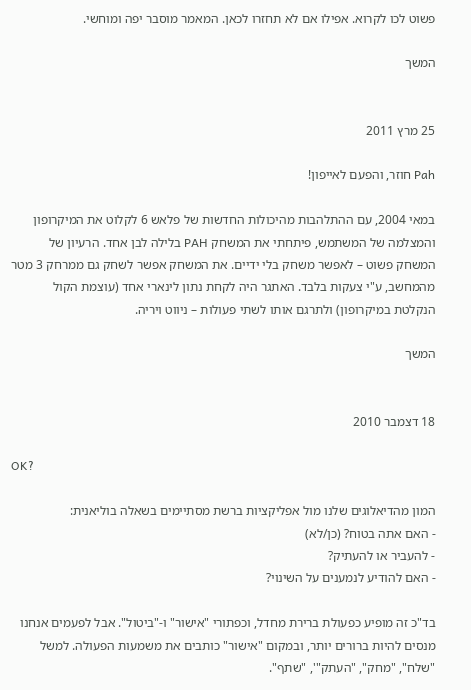פשוט לכו לקרוא. אפילו אם לא תחזרו לכאן. המאמר מוסבר יפה ומוחשי.

המשך


25 מרץ 2011

Pah חוזר, והפעם לאייפון!

במאי 2004, עם ההתלהבות מהיכולות החדשות של פלאש 6 לקלוט את המיקרופון והמצלמה של המשתמש, פיתחתי את המשחק PAH בלילה לבן אחד. הרעיון של המשחק פשוט – לאפשר משחק בלי ידיים. את המשחק אפשר לשחק גם ממרחק 3 מטר מהמחשב, ע"י צעקות בלבד. האתגר היה לקחת נתון לינארי אחד (עוצמת הקול הנקלטת במיקרופון) ולתרגם אותו לשתי פעולות – ניווט ויריה.

המשך


18 דצמבר 2010

OK?

המון מהדיאלוגים שלנו מול אפליקציות ברשת מסתיימים בשאלה בוליאנית:
- האם אתה בטוח? (כן/לא)
- להעביר או להעתיק?
- האם להודיע לנמענים על השינוי?

בד"כ זה מופיע כפעולת ברירת מחדל, וכפתורי "אישור" ו-"ביטול". אבל לפעמים אנחנו מנסים להיות ברורים יותר, ובמקום "אישור" כותבים את משמעות הפעולה. למשל "שלח", "מחק", "העתק"', "שתף".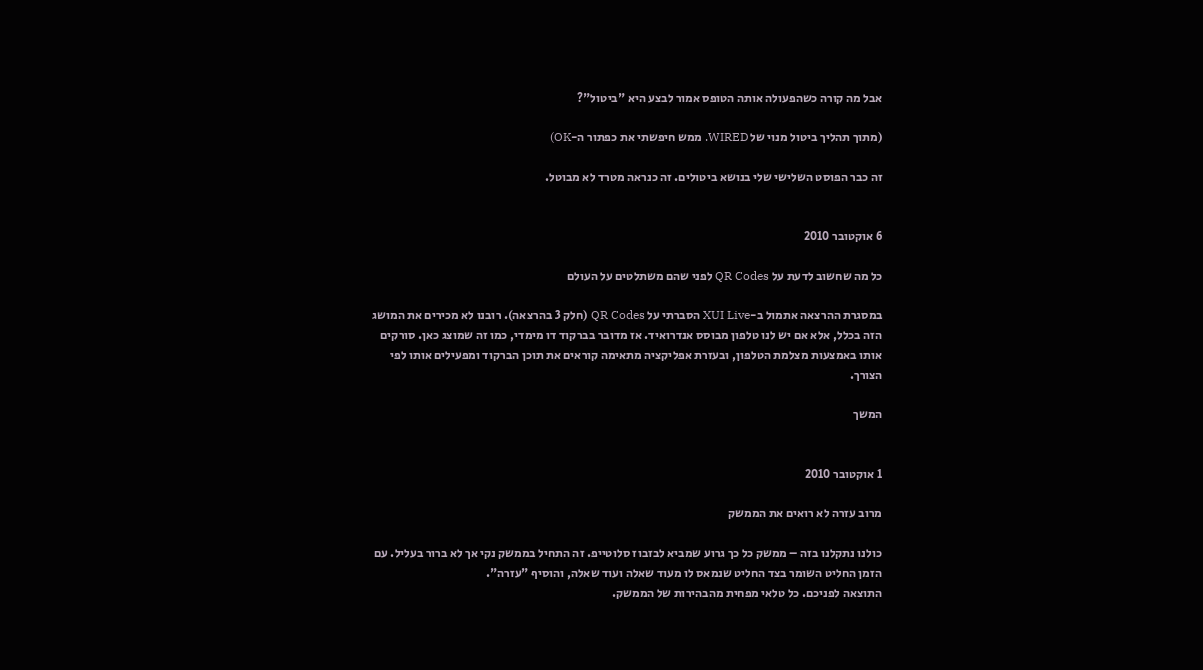אבל מה קורה כשהפעולה אותה הטופס אמור לבצע היא "ביטול"?

(מתוך תהליך ביטול מנוי של WIRED. ממש חיפשתי את כפתור ה-OK)

זה כבר הפוסט השלישי שלי בנושא ביטולים. זה כנראה מטרד לא מבוטל.


6 אוקטובר 2010

כל מה שחשוב לדעת על QR Codes לפני שהם משתלטים על העולם

במסגרת ההרצאה אתמול ב-XUI Live הסברתי על QR Codes (חלק 3 בהרצאה). רובנו לא מכירים את המושג הזה בכלל, אלא אם יש לנו טלפון מבוסס אנדרואיד. אז מדובר בברקוד דו מימדי, כמו זה שמוצג כאן. סורקים אותו באמצעות מצלמת הטלפון, ובעזרת אפליקציה מתאימה קוראים את תוכן הברקוד ומפעילים אותו לפי הצורך.

המשך


1 אוקטובר 2010

מרוב עזרה לא רואים את הממשק

כולנו נתקלנו בזה – ממשק כל כך גרוע שמביא לבזבוז סלוטייפ. זה התחיל בממשק נקי אך לא ברור בעליל. עם הזמן החליט השומר בצד החליט שנמאס לו מעוד שאלה ועוד שאלה, והוסיף "עזרה".
התוצאה לפניכם. כל טלאי מפחית מהבהירות של הממשק.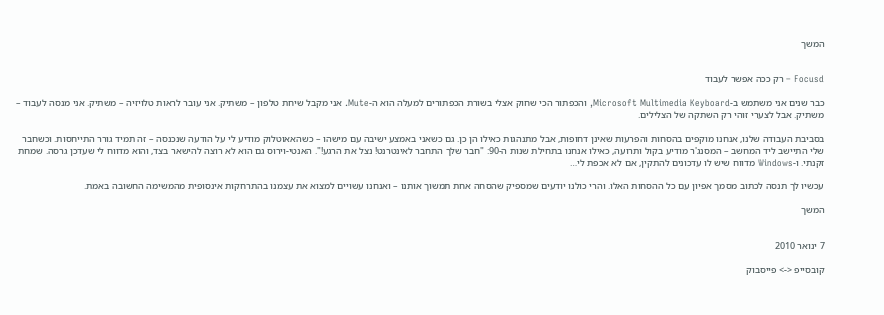המשך


Focusd – רק ככה אפשר לעבוד

כבר שנים אני משתמש ב-Microsoft Multimedia Keyboard, והכפתור הכי שחוק אצלי בשורת הכפתורים למעלה הוא ה-Mute. אני מקבל שיחת טלפון – משתיק. אני עובר לראות טלויזיה – משתיק. אני מנסה לעבוד – משתיק. אבל לצערי זוהי רק השתקה של הצלילים.

בסביבת העבודה שלנו, אנחנו מוקפים בהסחות והפרעות שאינן דחופות, אבל מתנהגות כאילו הן כן. גם כשאני באמצע ישיבה עם מישהו – כשהאאוטלוק מודיע לי על הודעה שנכנסה – זה תמיד גורר התייחסות. וכשחבר שלי התיישב ליד המחשב – המסנג'ר מודיע בקול ותרועה, כאילו אנחנו בתחילת שנות ה-90: "חבר שלך התחבר לאינטרנט! נצל את הרגע!". האנטי-וירוס גם הוא לא רוצה להישאר בצד, והוא מדווח לי שעדכן גרסה. שמחת זקנתי. ו-Windows מדווח שיש לו עדכונים להתקין, אם לא אכפת לי…

עכשיו לך תנסה לכתוב מסמך אפיון עם כל ההסחות האלו. והרי כולנו יודעים שמספיק שהסחה אחת תמשוך אותנו – ואנחנו עשויים למצוא את עצמנו בהתרחקות אינסופית מהמשימה החשובה באמת.

המשך


7 ינואר 2010

קובסייפ <-> פייסבוק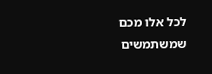לכל אלו מכם שמשתמשים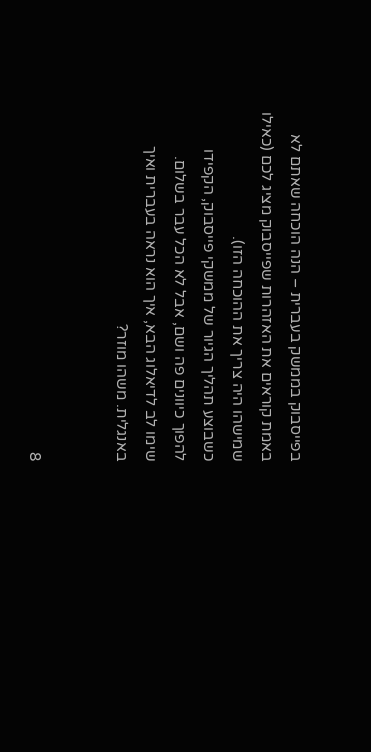בפייסבוק בממשק בעברית – הנה הוכחה שאתם לא באמת קוראים את האזהרות שפייסבוק מציג לכם (כאילו שמישהו היה צריך את ההוכחה הזו).
כשבוצע תהליך הגיור של ממשקי פייסבוק, הקפידו להפוך כיוונים פה ושם, אבל לא הכל עבר בשלום.
שימו לב לדיאלוג הבא, איך הוא נראה בעברית ואיך באנגלית. משהו מוזר?


8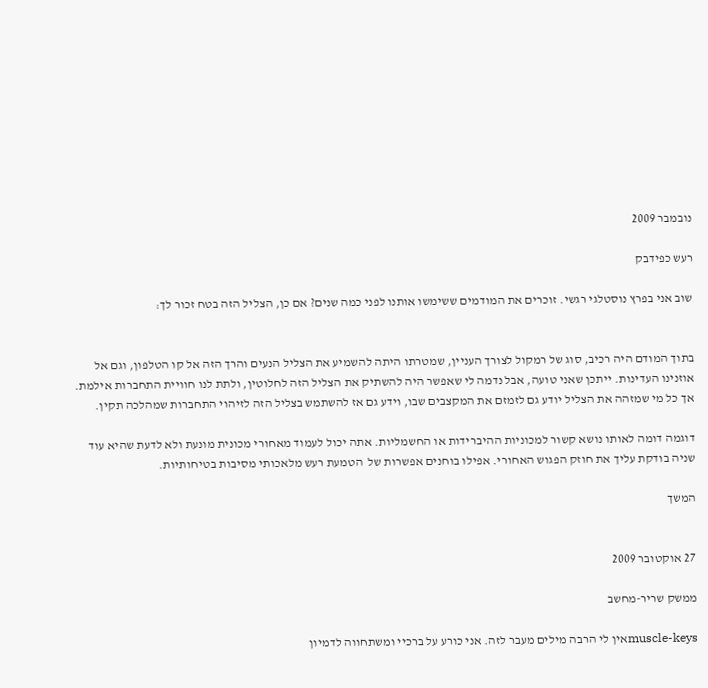נובמבר 2009

רעש כפידבק

שוב אני בפרץ נוסטלגי רגשי. זוכרים את המודמים ששימשו אותנו לפני כמה שנים? אם כן, הצליל הזה בטח זכור לך:


בתוך המודם היה רכיב, סוג של רמקול לצורך העניין, שמטרתו היתה להשמיע את הצליל הנעים והרך הזה אל קו הטלפון, וגם אל אוזנינו העדינות. ייתכן שאני טועה, אבל נדמה לי שאפשר היה להשתיק את הצליל הזה לחלוטין, ולתת לנו חוויית התחברות אילמת. אך כל מי שמזהה את הצליל יודע גם לזמזם את המקצבים שבו, וידע גם אז להשתמש בצליל הזה לזיהוי התחברות שמהלכה תקין.

דוגמה דומה לאותו נושא קשור למכוניות ההיברידות או החשמליות. אתה יכול לעמוד מאחורי מכונית מונעת ולא לדעת שהיא עוד שניה בודקת עליך את חוזק הפגוש האחורי. אפילו בוחנים אפשרות של  הטמעת רעש מלאכותי מסיבות בטיחותיות.

המשך


27 אוקטובר 2009

ממשק שריר-מחשב

muscle-keysאין לי הרבה מילים מעבר לזה. אני כורע על ברכיי ומשתחווה לדמיון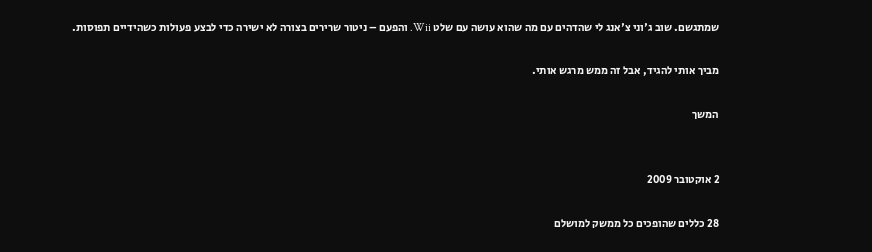שמתגשם. שוב ג'וני צ'אנג לי שהדהים עם מה שהוא עושה עם שלט Wii. והפעם – ניטור שרירים בצורה לא ישירה כדי לבצע פעולות כשהידיים תפוסות.

מביך אותי להגיד, אבל זה ממש מרגש אותי.

המשך


2 אוקטובר 2009

28 כללים שהופכים כל ממשק למושלם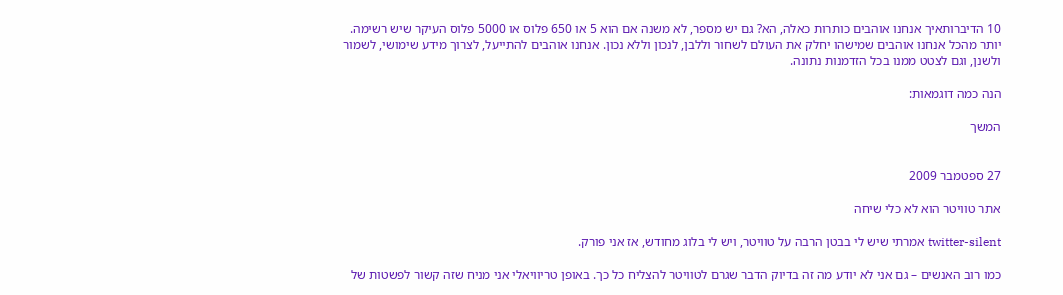10 הדיברותאיך אנחנו אוהבים כותרות כאלה, הא? גם יש מספר, לא משנה אם הוא 5 או 650 פלוס או 5000 פלוס העיקר שיש רשימה.
יותר מהכל אנחנו אוהבים שמישהו יחלק את העולם לשחור וללבן, לנכון וללא נכון. אנחנו אוהבים להתייעל, לצרוך מידע שימושי, לשמור ולשנן, וגם לצטט ממנו בכל הזדמנות נתונה.

הנה כמה דוגמאות:

המשך


27 ספטמבר 2009

אתר טוויטר הוא לא כלי שיחה

twitter-silent אמרתי שיש לי בבטן הרבה על טוויטר, ויש לי בלוג מחודש, אז אני פורק.

כמו רוב האנשים – גם אני לא יודע מה זה בדיוק הדבר שגרם לטוויטר להצליח כל כך. באופן טריוויאלי אני מניח שזה קשור לפשטות של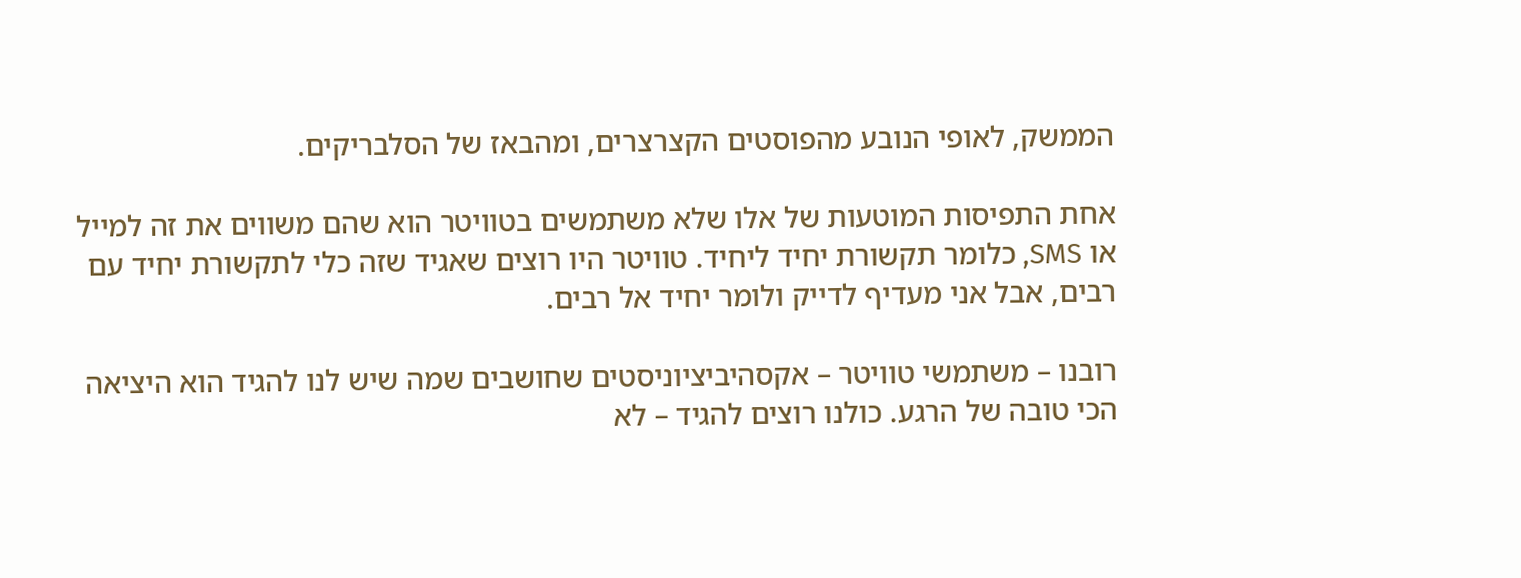הממשק, לאופי הנובע מהפוסטים הקצרצרים, ומהבאז של הסלבריקים.

אחת התפיסות המוטעות של אלו שלא משתמשים בטוויטר הוא שהם משווים את זה למייל או SMS, כלומר תקשורת יחיד ליחיד. טוויטר היו רוצים שאגיד שזה כלי לתקשורת יחיד עם רבים, אבל אני מעדיף לדייק ולומר יחיד אל רבים.

רובנו – משתמשי טוויטר – אקסהיביציוניסטים שחושבים שמה שיש לנו להגיד הוא היציאה הכי טובה של הרגע. כולנו רוצים להגיד – לא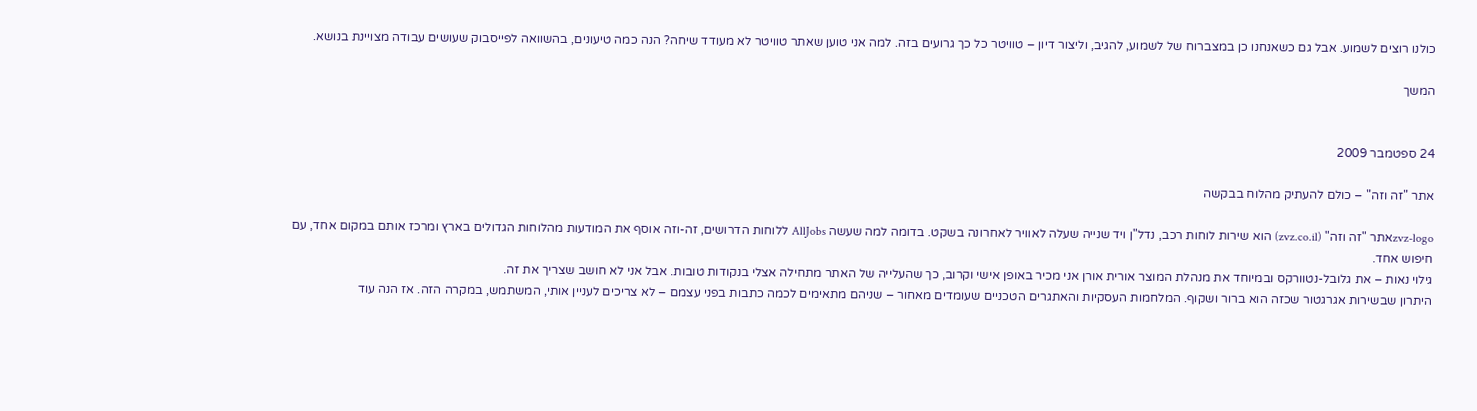כולנו רוצים לשמוע. אבל גם כשאנחנו כן במצברוח של לשמוע, להגיב, וליצור דיון – טוויטר כל כך גרועים בזה. למה אני טוען שאתר טוויטר לא מעודד שיחה? הנה כמה טיעונים, בהשוואה לפייסבוק שעושים עבודה מצויינת בנושא.

המשך


24 ספטמבר 2009

אתר "זה וזה" – כולם להעתיק מהלוח בבקשה

zvz-logoאתר "זה וזה" (zvz.co.il) הוא שירות לוחות רכב, נדל"ן ויד שנייה שעלה לאוויר לאחרונה בשקט. בדומה למה שעשה AllJobs ללוחות הדרושים, זה-וזה אוסף את המודעות מהלוחות הגדולים בארץ ומרכז אותם במקום אחד, עם חיפוש אחד.
גילוי נאות – את גלובל-נטוורקס ובמיוחד את מנהלת המוצר אורית אורן אני מכיר באופן אישי וקרוב, כך שהעלייה של האתר מתחילה אצלי בנקודות טובות. אבל אני לא חושב שצריך את זה.
היתרון שבשירות אגרגטור שכזה הוא ברור ושקוף. המלחמות העסקיות והאתגרים הטכניים שעומדים מאחור – שניהם מתאימים לכמה כתבות בפני עצמם – לא צריכים לעניין אותי, המשתמש, במקרה הזה. אז הנה עוד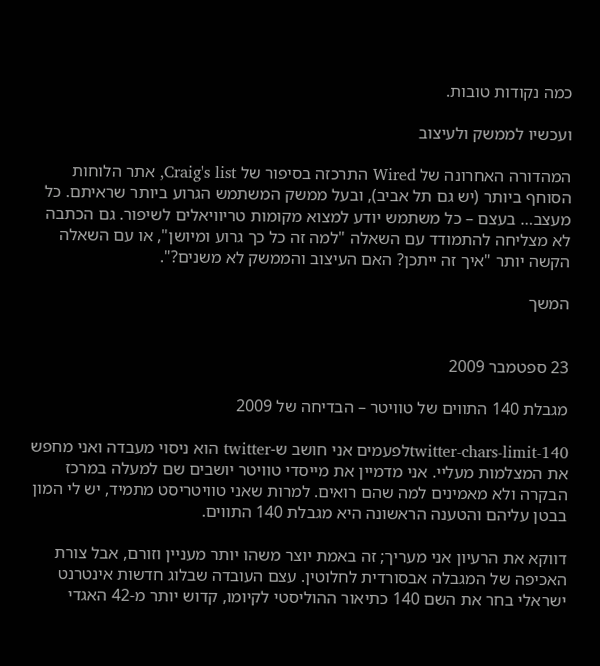כמה נקודות טובות.

ועכשיו לממשק ולעיצוב

המהדורה האחרונה של Wired התרכזה בסיפור של Craig's list, אתר הלוחות הסוחף ביותר (יש גם תל אביב), ובעל ממשק המשתמש הגרוע ביותר שראיתם. כל מעצב… בעצם – כל משתמש יודע למצוא מקומות טריוויאלים לשיפור. גם הכתבה לא מצליחה להתמודד עם השאלה "למה זה כל כך גרוע ומיושן", או עם השאלה הקשה יותר "איך זה ייתכן? האם העיצוב והממשק לא משנים?".

המשך


23 ספטמבר 2009

מגבלת 140 התווים של טוויטר – הבדיחה של 2009

twitter-chars-limit-140לפעמים אני חושב ש-twitter הוא ניסוי מעבדה ואני מחפש את המצלמות מעליי. אני מדמיין את מייסדי טוויטר יושבים שם למעלה במרכז הבקרה ולא מאמינים למה שהם רואים. למרות שאני טוויטריסט מתמיד, יש לי המון בבטן עליהם והטענה הראשונה היא מגבלת 140 התווים.

דווקא את הרעיון אני מעריך; זה באמת יוצר משהו יותר מעניין וזורם, אבל צורת האכיפה של המגבלה אבסורדית לחלוטין. עצם העובדה שבלוג חדשות אינטרנט ישראלי בחר את השם 140 כתיאור ההוליסטי לקיומו, קדוש יותר מ-42 האגדי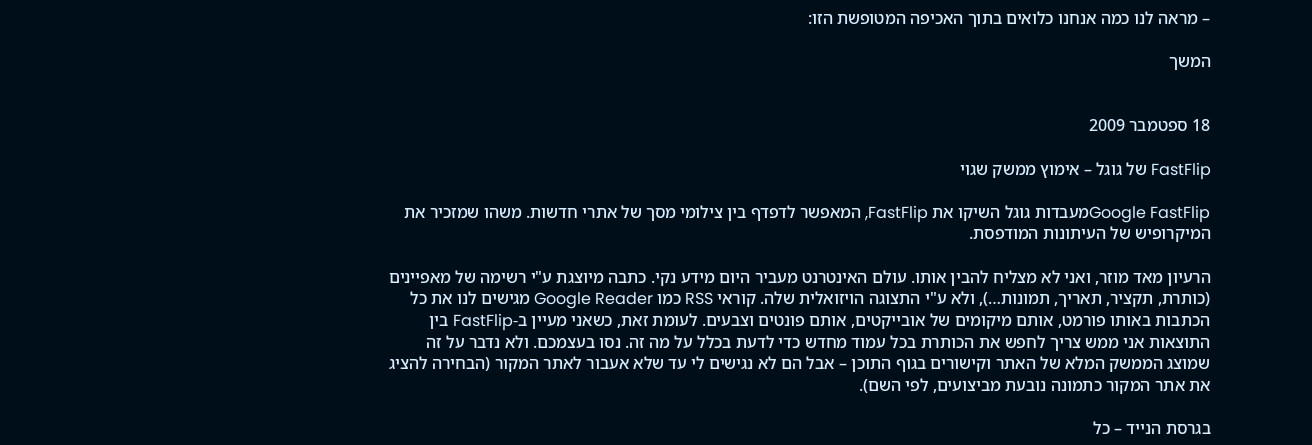– מראה לנו כמה אנחנו כלואים בתוך האכיפה המטופשת הזו:

המשך


18 ספטמבר 2009

FastFlip של גוגל – אימוץ ממשק שגוי

Google FastFlipמעבדות גוגל השיקו את FastFlip, המאפשר לדפדף בין צילומי מסך של אתרי חדשות. משהו שמזכיר את המיקרופיש של העיתונות המודפסת.

הרעיון מאד מוזר, ואני לא מצליח להבין אותו. עולם האינטרנט מעביר היום מידע נקי. כתבה מיוצגת ע"י רשימה של מאפיינים (כותרת, תקציר, תאריך, תמונות…), ולא ע"י התצוגה הויזואלית שלה. קוראי RSS כמו Google Reader מגישים לנו את כל הכתבות באותו פורמט, אותם מיקומים של אובייקטים, אותם פונטים וצבעים. לעומת זאת, כשאני מעיין ב-FastFlip בין התוצאות אני ממש צריך לחפש את הכותרת בכל עמוד מחדש כדי לדעת בכלל על מה זה. נסו בעצמכם. ולא נדבר על זה שמוצג הממשק המלא של האתר וקישורים בגוף התוכן – אבל הם לא נגישים לי עד שלא אעבור לאתר המקור (הבחירה להציג את אתר המקור כתמונה נובעת מביצועים, לפי השם).

בגרסת הנייד – כל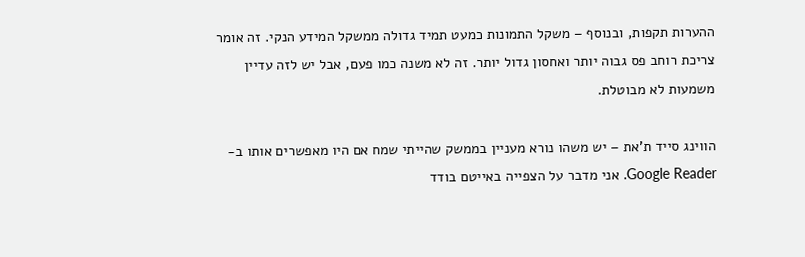ההערות תקפות, ובנוסף – משקל התמונות כמעט תמיד גדולה ממשקל המידע הנקי. זה אומר צריכת רוחב פס גבוה יותר ואחסון גדול יותר. זה לא משנה כמו פעם, אבל יש לזה עדיין משמעות לא מבוטלת.

הווינג סייד ת'את – יש משהו נורא מעניין בממשק שהייתי שמח אם היו מאפשרים אותו ב-Google Reader. אני מדבר על הצפייה באייטם בודד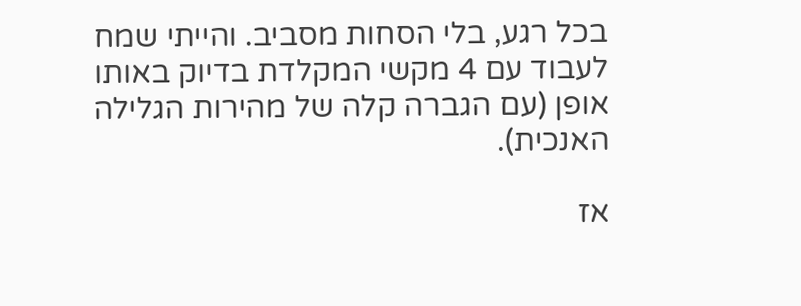בכל רגע, בלי הסחות מסביב. והייתי שמח לעבוד עם 4 מקשי המקלדת בדיוק באותו אופן (עם הגברה קלה של מהירות הגלילה האנכית).

אז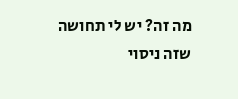מה זה? יש לי תחושה שזה ניסוי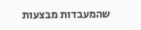שהמעבדות מבצעות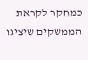כמחקר לקראת הממשקים שיציגו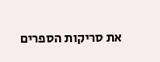את סריקות הספרים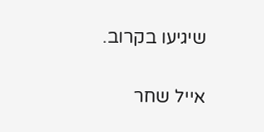שיגיעו בקרוב.


אייל שחר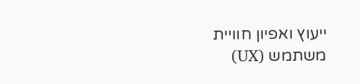ייעוץ ואפיון חוויית משתמש (UX)